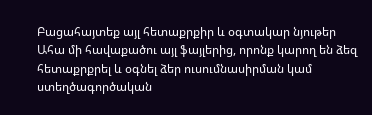Բացահայտեք այլ հետաքրքիր և օգտակար նյութեր
Ահա մի հավաքածու այլ ֆայլերից, որոնք կարող են ձեզ հետաքրքրել և օգնել ձեր ուսումնասիրման կամ ստեղծագործական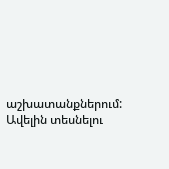աշխատանքներում: Ավելին տեսնելու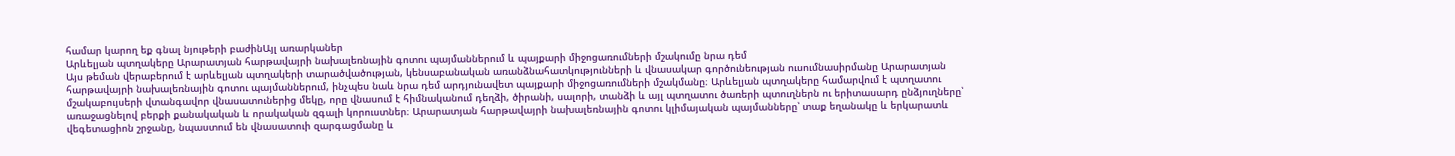համար կարող եք գնալ նյութերի բաժինԱյլ առարկաներ
Արևելյան պտղակերը Արարատյան հարթավայրի նախալեռնային գոտու պայմաններում և պայքարի միջոցառումների մշակումը նրա դեմ
Այս թեման վերաբերում է արևելյան պտղակերի տարածվածության, կենսաբանական առանձնահատկությունների և վնասակար գործունեության ուսումնասիրմանը Արարատյան հարթավայրի նախալեռնային գոտու պայմաններում, ինչպես նաև նրա դեմ արդյունավետ պայքարի միջոցառումների մշակմանը։ Արևելյան պտղակերը համարվում է պտղատու մշակաբույսերի վտանգավոր վնասատուներից մեկը, որը վնասում է հիմնականում դեղձի, ծիրանի, սալորի, տանձի և այլ պտղատու ծառերի պտուղներն ու երիտասարդ ընձյուղները՝ առաջացնելով բերքի քանակական և որակական զգալի կորուստներ։ Արարատյան հարթավայրի նախալեռնային գոտու կլիմայական պայմանները՝ տաք եղանակը և երկարատև վեգետացիոն շրջանը, նպաստում են վնասատուի զարգացմանը և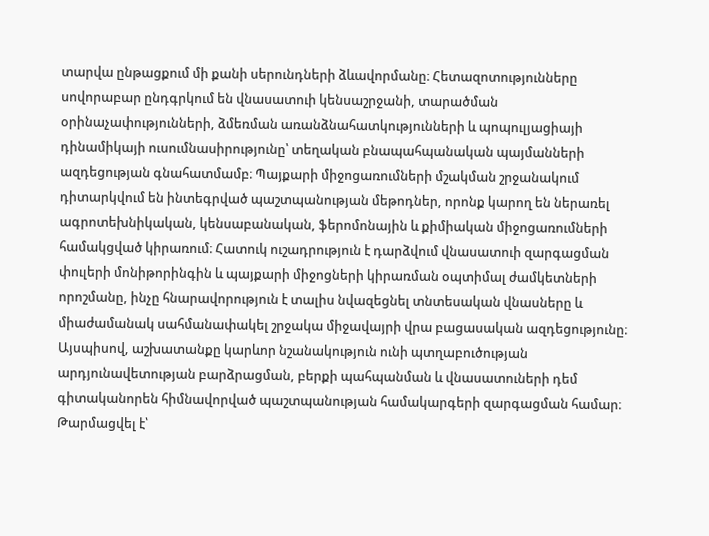տարվա ընթացքում մի քանի սերունդների ձևավորմանը։ Հետազոտությունները սովորաբար ընդգրկում են վնասատուի կենսաշրջանի, տարածման օրինաչափությունների, ձմեռման առանձնահատկությունների և պոպուլյացիայի դինամիկայի ուսումնասիրությունը՝ տեղական բնապահպանական պայմանների ազդեցության գնահատմամբ։ Պայքարի միջոցառումների մշակման շրջանակում դիտարկվում են ինտեգրված պաշտպանության մեթոդներ, որոնք կարող են ներառել ագրոտեխնիկական, կենսաբանական, ֆերոմոնային և քիմիական միջոցառումների համակցված կիրառում։ Հատուկ ուշադրություն է դարձվում վնասատուի զարգացման փուլերի մոնիթորինգին և պայքարի միջոցների կիրառման օպտիմալ ժամկետների որոշմանը, ինչը հնարավորություն է տալիս նվազեցնել տնտեսական վնասները և միաժամանակ սահմանափակել շրջակա միջավայրի վրա բացասական ազդեցությունը։ Այսպիսով, աշխատանքը կարևոր նշանակություն ունի պտղաբուծության արդյունավետության բարձրացման, բերքի պահպանման և վնասատուների դեմ գիտականորեն հիմնավորված պաշտպանության համակարգերի զարգացման համար։
Թարմացվել է՝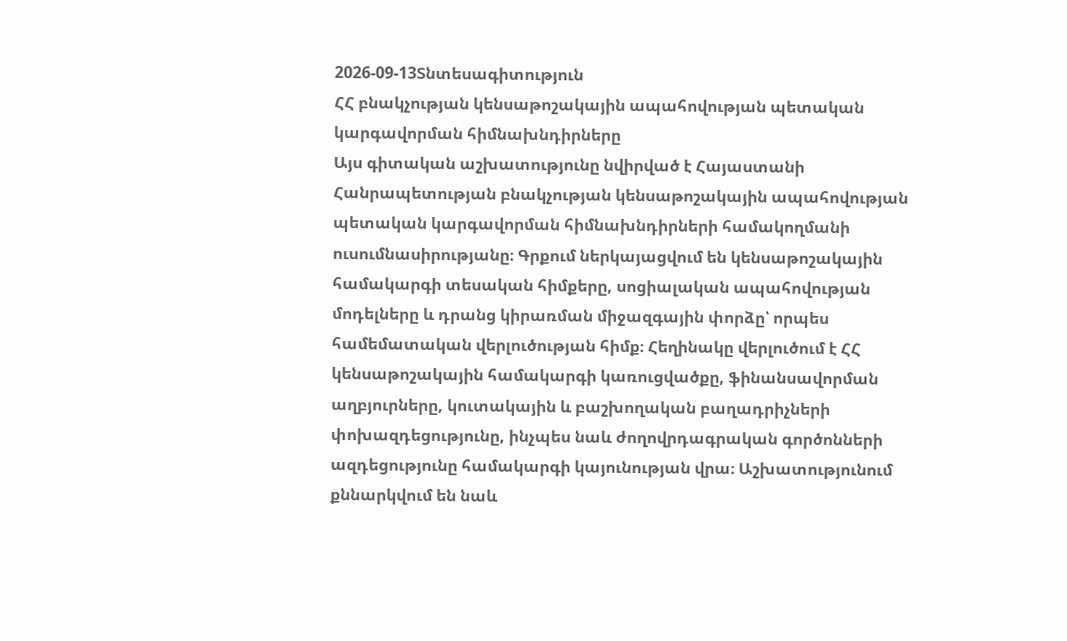2026-09-13Տնտեսագիտություն
ՀՀ բնակչության կենսաթոշակային ապահովության պետական կարգավորման հիմնախնդիրները
Այս գիտական աշխատությունը նվիրված է Հայաստանի Հանրապետության բնակչության կենսաթոշակային ապահովության պետական կարգավորման հիմնախնդիրների համակողմանի ուսումնասիրությանը։ Գրքում ներկայացվում են կենսաթոշակային համակարգի տեսական հիմքերը, սոցիալական ապահովության մոդելները և դրանց կիրառման միջազգային փորձը՝ որպես համեմատական վերլուծության հիմք։ Հեղինակը վերլուծում է ՀՀ կենսաթոշակային համակարգի կառուցվածքը, ֆինանսավորման աղբյուրները, կուտակային և բաշխողական բաղադրիչների փոխազդեցությունը, ինչպես նաև ժողովրդագրական գործոնների ազդեցությունը համակարգի կայունության վրա։ Աշխատությունում քննարկվում են նաև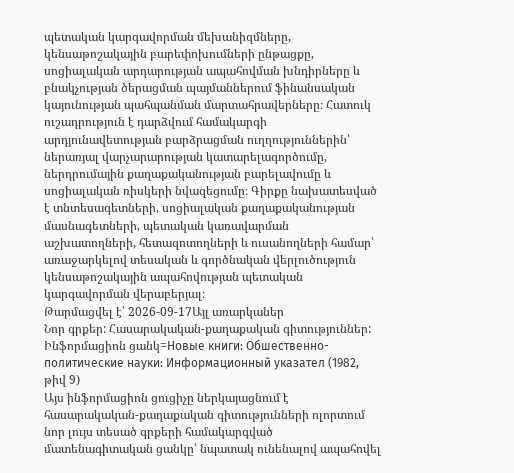պետական կարգավորման մեխանիզմները, կենսաթոշակային բարեփոխումների ընթացքը, սոցիալական արդարության ապահովման խնդիրները և բնակչության ծերացման պայմաններում ֆինանսական կայունության պահպանման մարտահրավերները։ Հատուկ ուշադրություն է դարձվում համակարգի արդյունավետության բարձրացման ուղղություններին՝ ներառյալ վարչարարության կատարելագործումը, ներդրումային քաղաքականության բարելավումը և սոցիալական ռիսկերի նվազեցումը։ Գիրքը նախատեսված է տնտեսագետների, սոցիալական քաղաքականության մասնագետների, պետական կառավարման աշխատողների, հետազոտողների և ուսանողների համար՝ առաջարկելով տեսական և գործնական վերլուծություն կենսաթոշակային ապահովության պետական կարգավորման վերաբերյալ։
Թարմացվել է՝ 2026-09-17Այլ առարկաներ
Նոր գրքեր: Հասարակական-քաղաքական գիտություններ: Ինֆորմացիոն ցանկ=Новые книги: Обшественно-политические науки: Информационный указател (1982, թիվ 9)
Այս ինֆորմացիոն ցուցիչը ներկայացնում է հասարակական-քաղաքական գիտությունների ոլորտում նոր լույս տեսած գրքերի համակարգված մատենագիտական ցանկը՝ նպատակ ունենալով ապահովել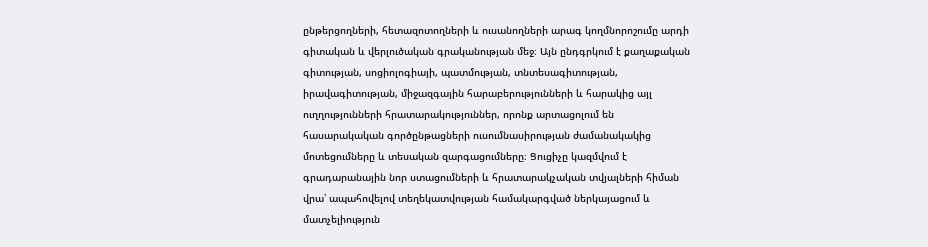ընթերցողների, հետազոտողների և ուսանողների արագ կողմնորոշումը արդի գիտական և վերլուծական գրականության մեջ։ Այն ընդգրկում է քաղաքական գիտության, սոցիոլոգիայի, պատմության, տնտեսագիտության, իրավագիտության, միջազգային հարաբերությունների և հարակից այլ ուղղությունների հրատարակություններ, որոնք արտացոլում են հասարակական գործընթացների ուսումնասիրության ժամանակակից մոտեցումները և տեսական զարգացումները։ Ցուցիչը կազմվում է գրադարանային նոր ստացումների և հրատարակչական տվյալների հիման վրա՝ ապահովելով տեղեկատվության համակարգված ներկայացում և մատչելիություն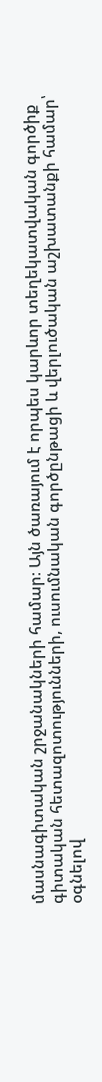մասնագիտական շրջանակների համար։ Այն ծառայում է որպես կարևոր տեղեկատվական գործիք գիտական հետազոտությունների, ուսումնական գործընթացի և վերլուծական աշխատանքի համար՝ օգնելով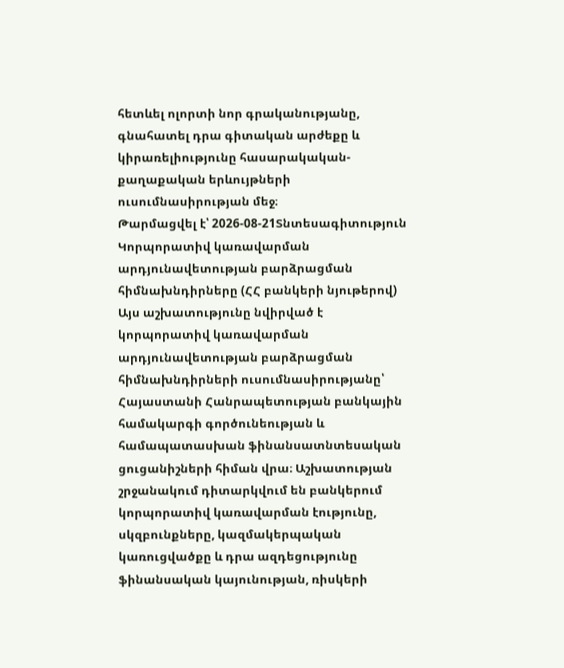հետևել ոլորտի նոր գրականությանը, գնահատել դրա գիտական արժեքը և կիրառելիությունը հասարակական-քաղաքական երևույթների ուսումնասիրության մեջ։
Թարմացվել է՝ 2026-08-21Տնտեսագիտություն
Կորպորատիվ կառավարման արդյունավետության բարձրացման հիմնախնդիրները (ՀՀ բանկերի նյութերով)
Այս աշխատությունը նվիրված է կորպորատիվ կառավարման արդյունավետության բարձրացման հիմնախնդիրների ուսումնասիրությանը՝ Հայաստանի Հանրապետության բանկային համակարգի գործունեության և համապատասխան ֆինանսատնտեսական ցուցանիշների հիման վրա։ Աշխատության շրջանակում դիտարկվում են բանկերում կորպորատիվ կառավարման էությունը, սկզբունքները, կազմակերպական կառուցվածքը և դրա ազդեցությունը ֆինանսական կայունության, ռիսկերի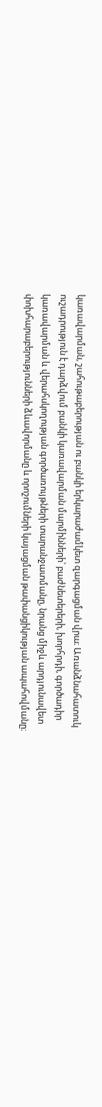կառավարման, շահութաբերության ու բանկի երկարաժամկետ զարգացման վրա։ Առանձնահատուկ ուշադրություն է դարձվում բանկի կառավարման մարմինների՝ բաժնետերերի, խորհրդի, գործադիր կառավարման և վերահսկողության գործառույթների տարանջատմանը, նրանց միջև արդյունավետ փոխհարաբերությունների ձևավորմանը և որոշումների կայացման թափանցիկության ապահովմանը։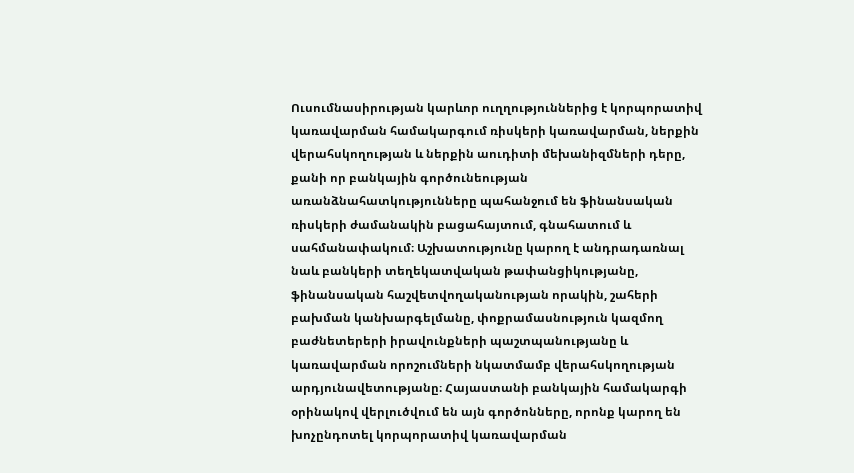Ուսումնասիրության կարևոր ուղղություններից է կորպորատիվ կառավարման համակարգում ռիսկերի կառավարման, ներքին վերահսկողության և ներքին աուդիտի մեխանիզմների դերը, քանի որ բանկային գործունեության առանձնահատկությունները պահանջում են ֆինանսական ռիսկերի ժամանակին բացահայտում, գնահատում և սահմանափակում։ Աշխատությունը կարող է անդրադառնալ նաև բանկերի տեղեկատվական թափանցիկությանը, ֆինանսական հաշվետվողականության որակին, շահերի բախման կանխարգելմանը, փոքրամասնություն կազմող բաժնետերերի իրավունքների պաշտպանությանը և կառավարման որոշումների նկատմամբ վերահսկողության արդյունավետությանը։ Հայաստանի բանկային համակարգի օրինակով վերլուծվում են այն գործոնները, որոնք կարող են խոչընդոտել կորպորատիվ կառավարման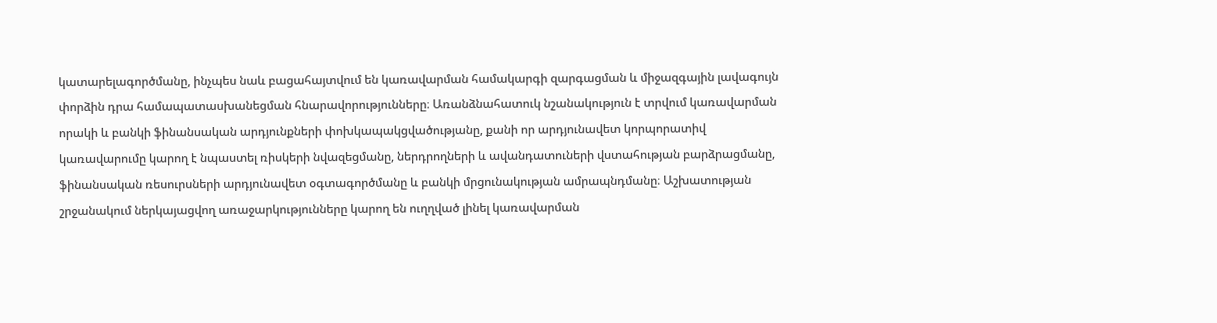կատարելագործմանը, ինչպես նաև բացահայտվում են կառավարման համակարգի զարգացման և միջազգային լավագույն փորձին դրա համապատասխանեցման հնարավորությունները։ Առանձնահատուկ նշանակություն է տրվում կառավարման որակի և բանկի ֆինանսական արդյունքների փոխկապակցվածությանը, քանի որ արդյունավետ կորպորատիվ կառավարումը կարող է նպաստել ռիսկերի նվազեցմանը, ներդրողների և ավանդատուների վստահության բարձրացմանը, ֆինանսական ռեսուրսների արդյունավետ օգտագործմանը և բանկի մրցունակության ամրապնդմանը։ Աշխատության շրջանակում ներկայացվող առաջարկությունները կարող են ուղղված լինել կառավարման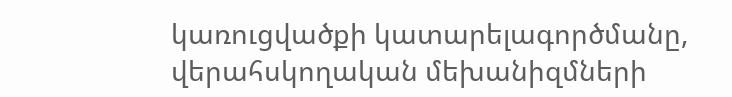կառուցվածքի կատարելագործմանը, վերահսկողական մեխանիզմների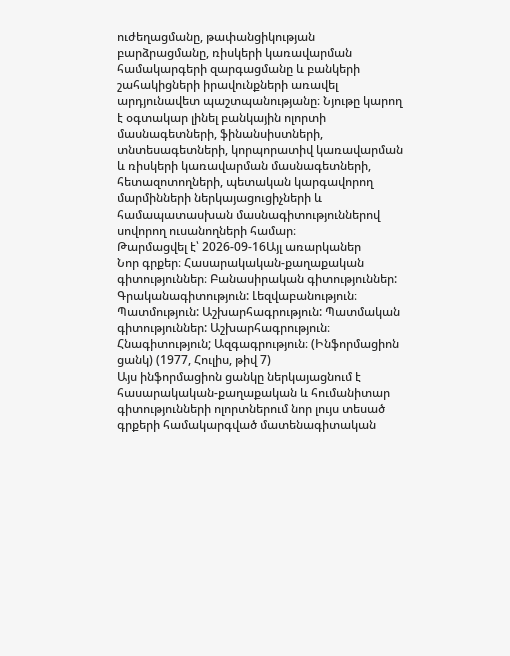ուժեղացմանը, թափանցիկության բարձրացմանը, ռիսկերի կառավարման համակարգերի զարգացմանը և բանկերի շահակիցների իրավունքների առավել արդյունավետ պաշտպանությանը։ Նյութը կարող է օգտակար լինել բանկային ոլորտի մասնագետների, ֆինանսիստների, տնտեսագետների, կորպորատիվ կառավարման և ռիսկերի կառավարման մասնագետների, հետազոտողների, պետական կարգավորող մարմինների ներկայացուցիչների և համապատասխան մասնագիտություններով սովորող ուսանողների համար։
Թարմացվել է՝ 2026-09-16Այլ առարկաներ
Նոր գրքեր։ Հասարակական-քաղաքական գիտություններ։ Բանասիրական գիտություններ: Գրականագիտություն: Լեզվաբանություն։ Պատմություն: Աշխարհագրություն: Պատմական գիտություններ: Աշխարհագրություն։ Հնագիտություն; Ազգագրություն։ (Ինֆորմացիոն ցանկ) (1977, Հուլիս, թիվ 7)
Այս ինֆորմացիոն ցանկը ներկայացնում է հասարակական-քաղաքական և հումանիտար գիտությունների ոլորտներում նոր լույս տեսած գրքերի համակարգված մատենագիտական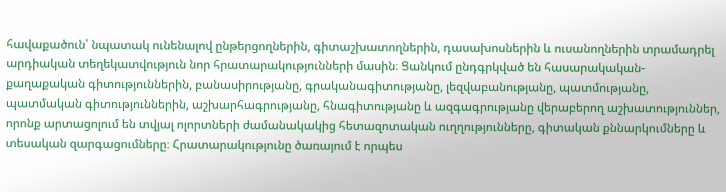հավաքածուն՝ նպատակ ունենալով ընթերցողներին, գիտաշխատողներին, դասախոսներին և ուսանողներին տրամադրել արդիական տեղեկատվություն նոր հրատարակությունների մասին։ Ցանկում ընդգրկված են հասարակական-քաղաքական գիտություններին, բանասիրությանը, գրականագիտությանը, լեզվաբանությանը, պատմությանը, պատմական գիտություններին, աշխարհագրությանը, հնագիտությանը և ազգագրությանը վերաբերող աշխատություններ, որոնք արտացոլում են տվյալ ոլորտների ժամանակակից հետազոտական ուղղությունները, գիտական քննարկումները և տեսական զարգացումները։ Հրատարակությունը ծառայում է որպես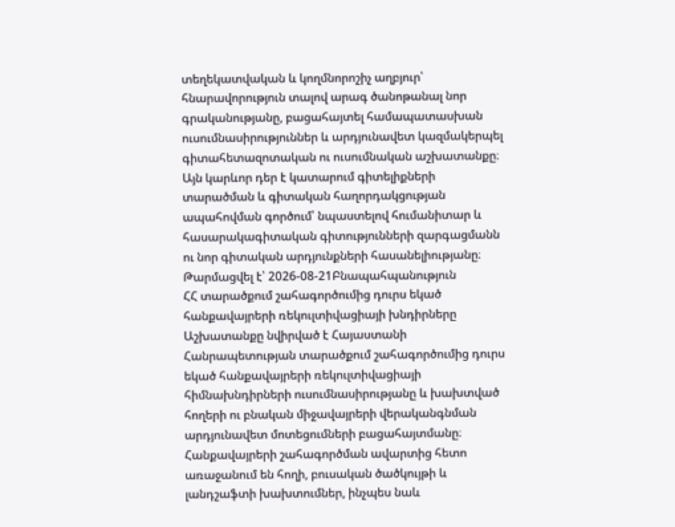տեղեկատվական և կողմնորոշիչ աղբյուր՝ հնարավորություն տալով արագ ծանոթանալ նոր գրականությանը, բացահայտել համապատասխան ուսումնասիրություններ և արդյունավետ կազմակերպել գիտահետազոտական ու ուսումնական աշխատանքը։ Այն կարևոր դեր է կատարում գիտելիքների տարածման և գիտական հաղորդակցության ապահովման գործում՝ նպաստելով հումանիտար և հասարակագիտական գիտությունների զարգացմանն ու նոր գիտական արդյունքների հասանելիությանը։
Թարմացվել է՝ 2026-08-21Բնապահպանություն
ՀՀ տարածքում շահագործումից դուրս եկած հանքավայրերի ռեկուլտիվացիայի խնդիրները
Աշխատանքը նվիրված է Հայաստանի Հանրապետության տարածքում շահագործումից դուրս եկած հանքավայրերի ռեկուլտիվացիայի հիմնախնդիրների ուսումնասիրությանը և խախտված հողերի ու բնական միջավայրերի վերականգնման արդյունավետ մոտեցումների բացահայտմանը։ Հանքավայրերի շահագործման ավարտից հետո առաջանում են հողի, բուսական ծածկույթի և լանդշաֆտի խախտումներ, ինչպես նաև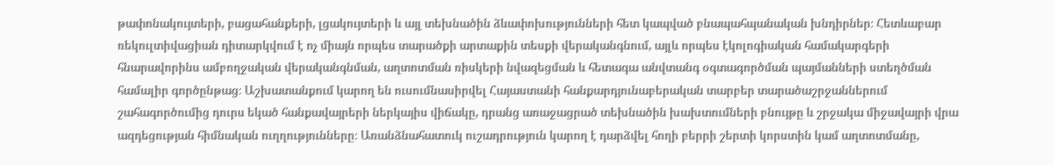թափոնակույտերի, բացահանքերի, լցակույտերի և այլ տեխնածին ձևափոխությունների հետ կապված բնապահպանական խնդիրներ։ Հետևաբար ռեկուլտիվացիան դիտարկվում է ոչ միայն որպես տարածքի արտաքին տեսքի վերականգնում, այլև որպես էկոլոգիական համակարգերի հնարավորինս ամբողջական վերականգնման, աղտոտման ռիսկերի նվազեցման և հետագա անվտանգ օգտագործման պայմանների ստեղծման համալիր գործընթաց։ Աշխատանքում կարող են ուսումնասիրվել Հայաստանի հանքարդյունաբերական տարբեր տարածաշրջաններում շահագործումից դուրս եկած հանքավայրերի ներկայիս վիճակը, դրանց առաջացրած տեխնածին խախտումների բնույթը և շրջակա միջավայրի վրա ազդեցության հիմնական ուղղությունները։ Առանձնահատուկ ուշադրություն կարող է դարձվել հողի բերրի շերտի կորստին կամ աղտոտմանը,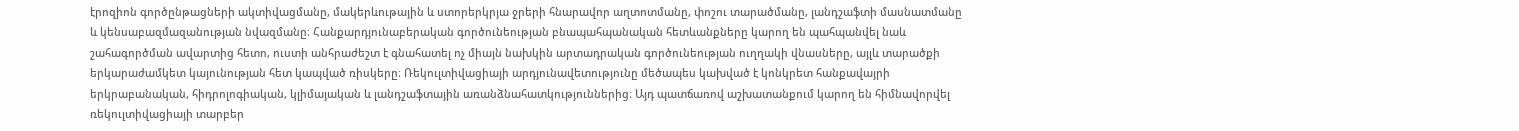էրոզիոն գործընթացների ակտիվացմանը, մակերևութային և ստորերկրյա ջրերի հնարավոր աղտոտմանը, փոշու տարածմանը, լանդշաֆտի մասնատմանը և կենսաբազմազանության նվազմանը։ Հանքարդյունաբերական գործունեության բնապահպանական հետևանքները կարող են պահպանվել նաև շահագործման ավարտից հետո, ուստի անհրաժեշտ է գնահատել ոչ միայն նախկին արտադրական գործունեության ուղղակի վնասները, այլև տարածքի երկարաժամկետ կայունության հետ կապված ռիսկերը։ Ռեկուլտիվացիայի արդյունավետությունը մեծապես կախված է կոնկրետ հանքավայրի երկրաբանական, հիդրոլոգիական, կլիմայական և լանդշաֆտային առանձնահատկություններից։ Այդ պատճառով աշխատանքում կարող են հիմնավորվել ռեկուլտիվացիայի տարբեր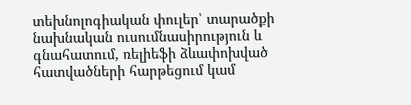տեխնոլոգիական փուլեր՝ տարածքի նախնական ուսումնասիրություն և գնահատում, ռելիեֆի ձևափոխված հատվածների հարթեցում կամ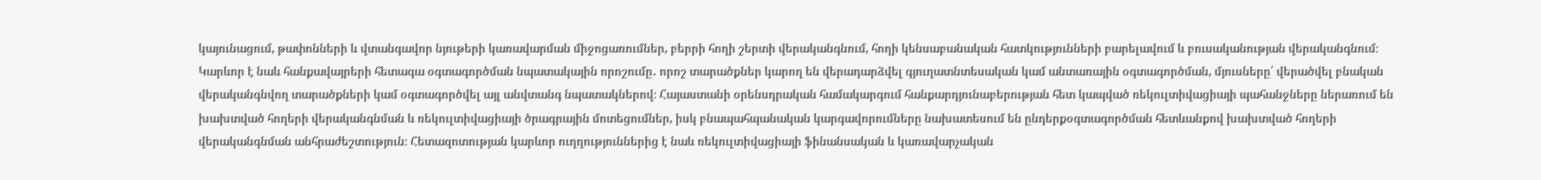կայունացում, թափոնների և վտանգավոր նյութերի կառավարման միջոցառումներ, բերրի հողի շերտի վերականգնում, հողի կենսաբանական հատկությունների բարելավում և բուսականության վերականգնում։ Կարևոր է նաև հանքավայրերի հետագա օգտագործման նպատակային որոշումը․ որոշ տարածքներ կարող են վերադարձվել գյուղատնտեսական կամ անտառային օգտագործման, մյուսները՝ վերածվել բնական վերականգնվող տարածքների կամ օգտագործվել այլ անվտանգ նպատակներով։ Հայաստանի օրենսդրական համակարգում հանքարդյունաբերության հետ կապված ռեկուլտիվացիայի պահանջները ներառում են խախտված հողերի վերականգնման և ռեկուլտիվացիայի ծրագրային մոտեցումներ, իսկ բնապահպանական կարգավորումները նախատեսում են ընդերքօգտագործման հետևանքով խախտված հողերի վերականգնման անհրաժեշտություն։ Հետազոտության կարևոր ուղղություններից է նաև ռեկուլտիվացիայի ֆինանսական և կառավարչական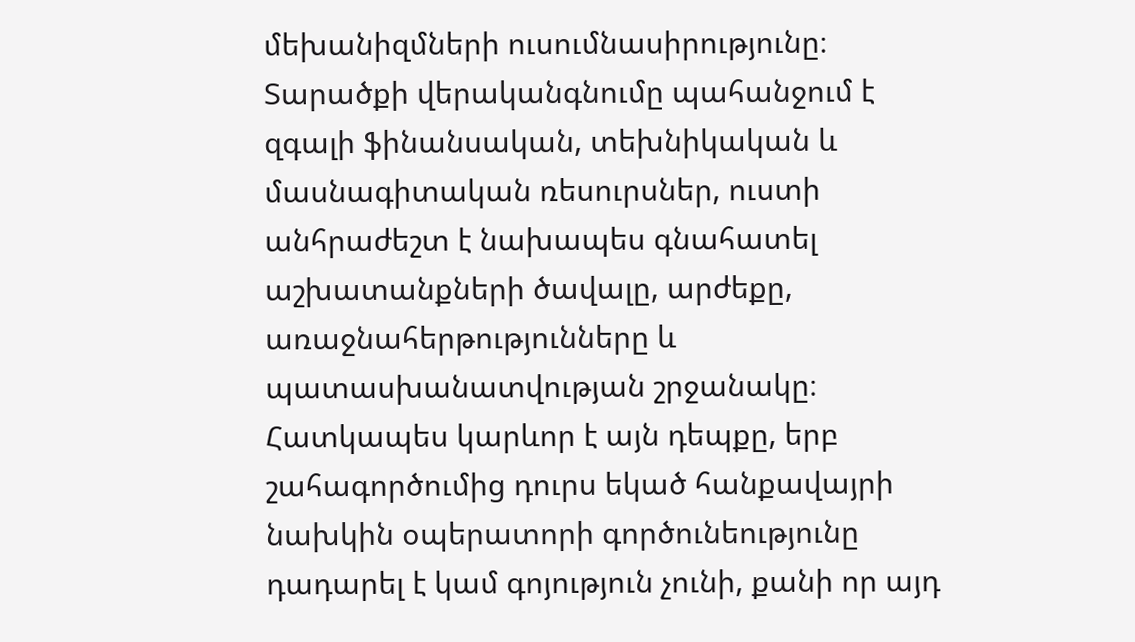մեխանիզմների ուսումնասիրությունը։ Տարածքի վերականգնումը պահանջում է զգալի ֆինանսական, տեխնիկական և մասնագիտական ռեսուրսներ, ուստի անհրաժեշտ է նախապես գնահատել աշխատանքների ծավալը, արժեքը, առաջնահերթությունները և պատասխանատվության շրջանակը։ Հատկապես կարևոր է այն դեպքը, երբ շահագործումից դուրս եկած հանքավայրի նախկին օպերատորի գործունեությունը դադարել է կամ գոյություն չունի, քանի որ այդ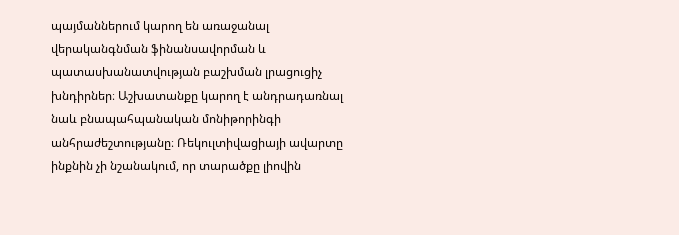պայմաններում կարող են առաջանալ վերականգնման ֆինանսավորման և պատասխանատվության բաշխման լրացուցիչ խնդիրներ։ Աշխատանքը կարող է անդրադառնալ նաև բնապահպանական մոնիթորինգի անհրաժեշտությանը։ Ռեկուլտիվացիայի ավարտը ինքնին չի նշանակում, որ տարածքը լիովին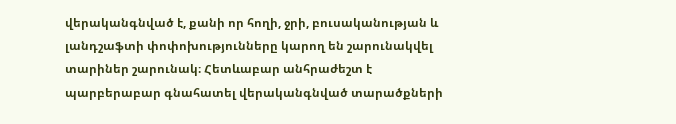վերականգնված է, քանի որ հողի, ջրի, բուսականության և լանդշաֆտի փոփոխությունները կարող են շարունակվել տարիներ շարունակ։ Հետևաբար անհրաժեշտ է պարբերաբար գնահատել վերականգնված տարածքների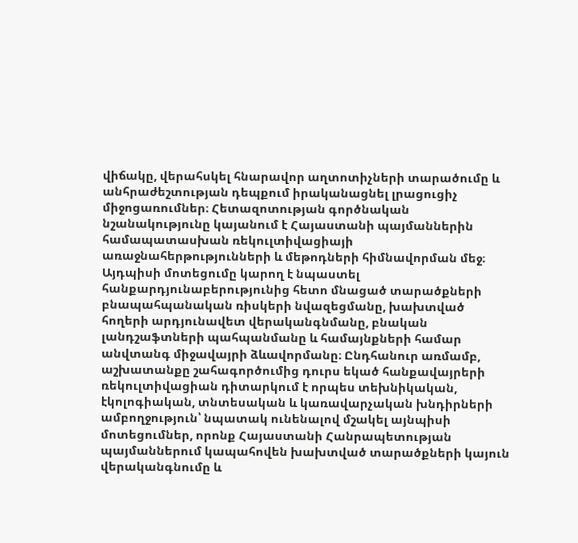վիճակը, վերահսկել հնարավոր աղտոտիչների տարածումը և անհրաժեշտության դեպքում իրականացնել լրացուցիչ միջոցառումներ։ Հետազոտության գործնական նշանակությունը կայանում է Հայաստանի պայմաններին համապատասխան ռեկուլտիվացիայի առաջնահերթությունների և մեթոդների հիմնավորման մեջ։ Այդպիսի մոտեցումը կարող է նպաստել հանքարդյունաբերությունից հետո մնացած տարածքների բնապահպանական ռիսկերի նվազեցմանը, խախտված հողերի արդյունավետ վերականգնմանը, բնական լանդշաֆտների պահպանմանը և համայնքների համար անվտանգ միջավայրի ձևավորմանը։ Ընդհանուր առմամբ, աշխատանքը շահագործումից դուրս եկած հանքավայրերի ռեկուլտիվացիան դիտարկում է որպես տեխնիկական, էկոլոգիական, տնտեսական և կառավարչական խնդիրների ամբողջություն՝ նպատակ ունենալով մշակել այնպիսի մոտեցումներ, որոնք Հայաստանի Հանրապետության պայմաններում կապահովեն խախտված տարածքների կայուն վերականգնումը և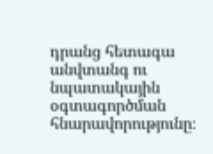դրանց հետագա անվտանգ ու նպատակային օգտագործման հնարավորությունը։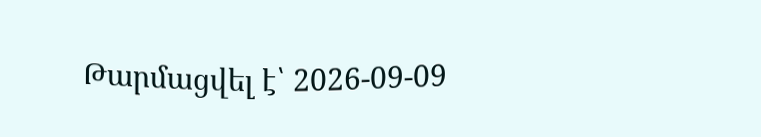Թարմացվել է՝ 2026-09-09